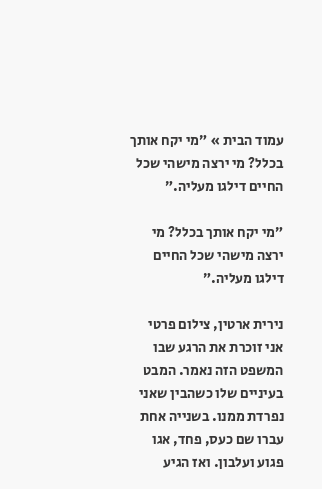עמוד הבית » ״מי יקח אותך בכלל? מי ירצה מישהי שכל החיים דילגו מעליה.״

״מי יקח אותך בכלל? מי ירצה מישהי שכל החיים דילגו מעליה.״

נירית ארטין, צילום פרטי
אני זוכרת את הרגע שבו המשפט הזה נאמר. המבט בעיניים שלו כשהבין שאני נפרדת ממנו. בשנייה אחת עברו שם כעס, פחד, אגו פגוע ועלבון. ואז הגיע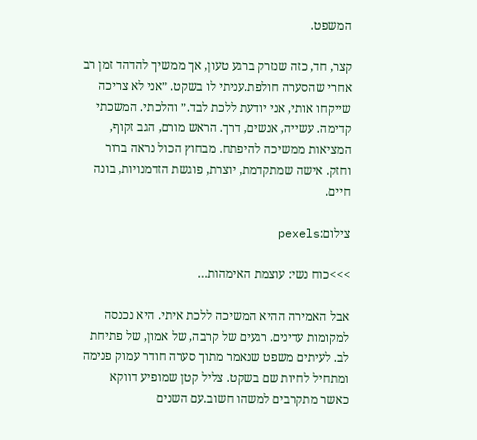המשפט.

קצר, חד, כזה שנזרק ברגע טעון, אך ממשיך להדהד זמן רב אחרי שהסערה חולפת.עניתי לו בשקט. ״אני לא צריכה שייקחו אותי, אני יודעת ללכת לבד.״ והלכתי. המשכתי קדימה. עשייה, אנשים, דרך. הראש מורם, הגב זקוף, המציאות ממשיכה להיפתח. מבחוץ הכול נראה ברור וחזק. אישה שמתקדמת, יוצרת, פוגשת הזדמנויות, בונה חיים.

צילום:pexels

>>>כוח נשי: עוצמת האימהות…

אבל האמירה ההיא המשיכה ללכת איתי. היא נכנסה למקומות עדינים. רגעים של קרבה, של אמון, של פתיחת לב. לעיתים משפט שנאמר מתוך סערה חודר עמוק פנימה ומתחיל לחיות שם בשקט. צליל קטן שמופיע דווקא כאשר מתקרבים למשהו חשוב.עם השנים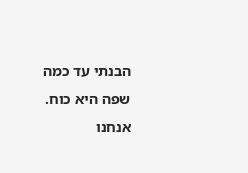הבנתי עד כמה שפה היא כוח. אנחנו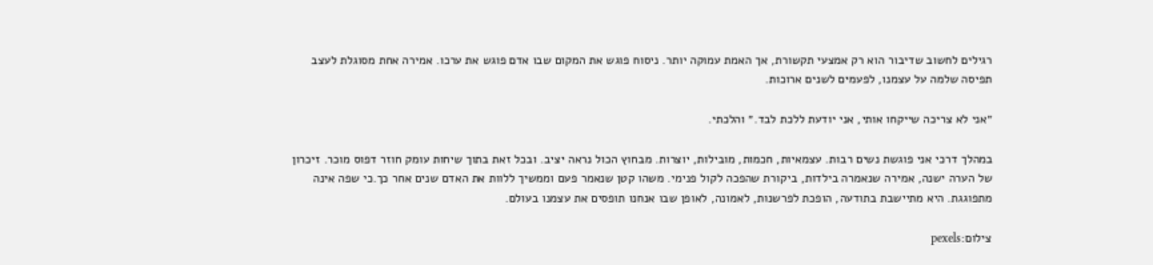רגילים לחשוב שדיבור הוא רק אמצעי תקשורת, אך האמת עמוקה יותר. ניסוח פוגש את המקום שבו אדם פוגש את ערכו. אמירה אחת מסוגלת לעצב תפיסה שלמה על עצמנו, לפעמים לשנים ארוכות.

״אני לא צריכה שייקחו אותי, אני יודעת ללכת לבד.״ והלכתי.

במהלך דרכי אני פוגשת נשים רבות. עצמאיות, חכמות, מובילות, יוצרות. מבחוץ הכול נראה יציב. ובכל זאת בתוך שיחות עומק חוזר דפוס מוכר. זיכרון של הערה ישנה, אמירה שנאמרה בילדות, ביקורת שהפכה לקול פנימי. משהו קטן שנאמר פעם וממשיך ללוות את האדם שנים אחר כך.כי שפה אינה מתפוגגת. היא מתיישבת בתודעה, הופכת לפרשנות, לאמונה, לאופן שבו אנחנו תופסים את עצמנו בעולם.

צילום:pexels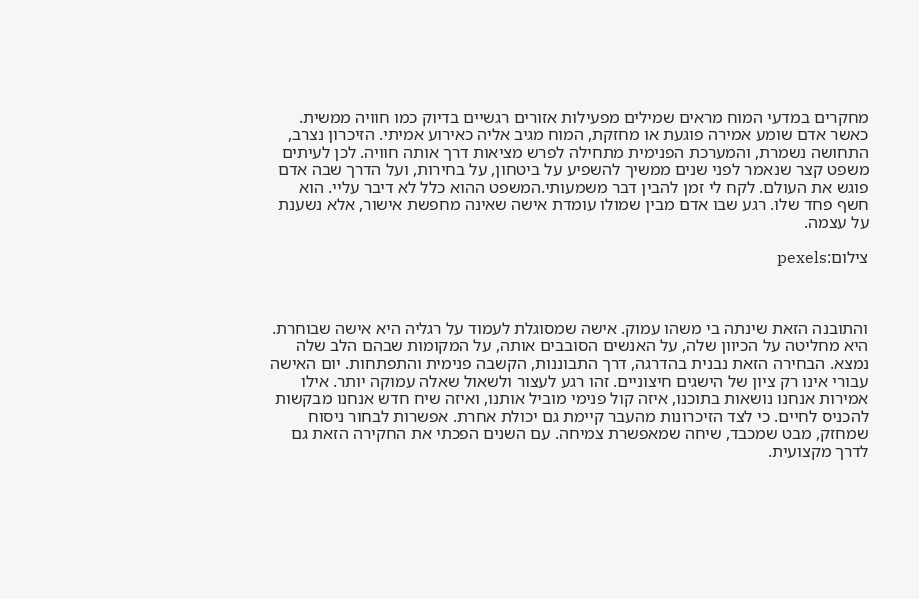מחקרים במדעי המוח מראים שמילים מפעילות אזורים רגשיים בדיוק כמו חוויה ממשית. כאשר אדם שומע אמירה פוגעת או מחזקת, המוח מגיב אליה כאירוע אמיתי. הזיכרון נצרב, התחושה נשמרת, והמערכת הפנימית מתחילה לפרש מציאות דרך אותה חוויה. לכן לעיתים משפט קצר שנאמר לפני שנים ממשיך להשפיע על ביטחון, על בחירות, ועל הדרך שבה אדם פוגש את העולם. לקח לי זמן להבין דבר משמעותי.המשפט ההוא כלל לא דיבר עליי. הוא חשף פחד שלו. רגע שבו אדם מבין שמולו עומדת אישה שאינה מחפשת אישור, אלא נשענת על עצמה.

צילום:pexels



והתובנה הזאת שינתה בי משהו עמוק. אישה שמסוגלת לעמוד על רגליה היא אישה שבוחרת. היא מחליטה על הכיוון שלה, על האנשים הסובבים אותה, על המקומות שבהם הלב שלה נמצא. הבחירה הזאת נבנית בהדרגה, דרך התבוננות, הקשבה פנימית והתפתחות. יום האישה עבורי אינו רק ציון של הישגים חיצוניים. זהו רגע לעצור ולשאול שאלה עמוקה יותר. אילו אמירות אנחנו נושאות בתוכנו, איזה קול פנימי מוביל אותנו, ואיזה שיח חדש אנחנו מבקשות להכניס לחיים. כי לצד הזיכרונות מהעבר קיימת גם יכולת אחרת. אפשרות לבחור ניסוח שמחזק, מבט שמכבד, שיחה שמאפשרת צמיחה. עם השנים הפכתי את החקירה הזאת גם לדרך מקצועית.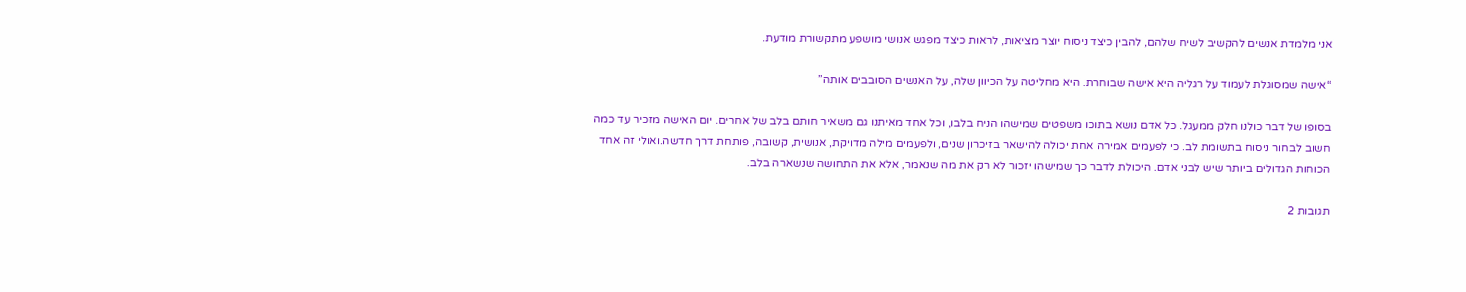אני מלמדת אנשים להקשיב לשיח שלהם, להבין כיצד ניסוח יוצר מציאות, לראות כיצד מפגש אנושי מושפע מתקשורת מודעת.

“אישה שמסוגלת לעמוד על רגליה היא אישה שבוחרת. היא מחליטה על הכיוון שלה, על האנשים הסובבים אותה”

בסופו של דבר כולנו חלק ממעגל. כל אדם נושא בתוכו משפטים שמישהו הניח בלבו, וכל אחד מאיתנו גם משאיר חותם בלב של אחרים. יום האישה מזכיר עד כמה חשוב לבחור ניסוח בתשומת לב. כי לפעמים אמירה אחת יכולה להישאר בזיכרון שנים, ולפעמים מילה מדויקת, אנושית, קשובה, פותחת דרך חדשה.ואולי זה אחד הכוחות הגדולים ביותר שיש לבני אדם. היכולת לדבר כך שמישהו יזכור לא רק את מה שנאמר, אלא את התחושה שנשארה בלב.

תגובות 2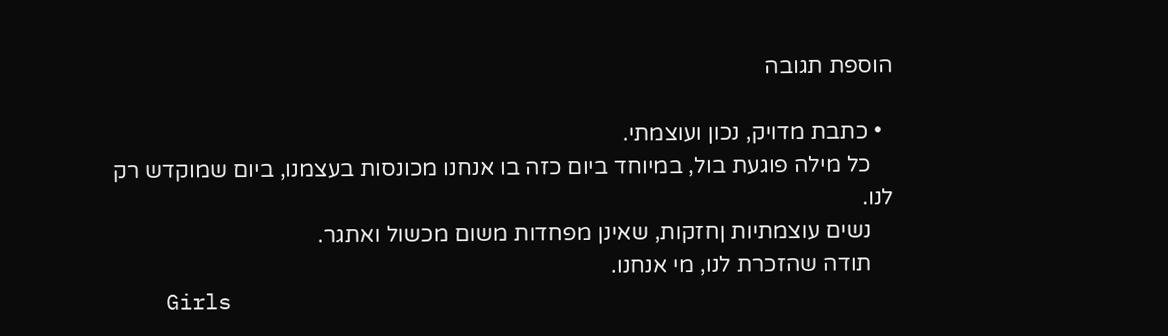הוספת תגובה

  • כתבת מדויק, נכון ועוצמתי.
    כל מילה פוגעת בול, במיוחד ביום כזה בו אנחנו מכונסות בעצמנו, ביום שמוקדש רק לנו.
    נשים עוצמתיות ןחזקות, שאינן מפחדות משום מכשול ואתגר.
    תודה שהזכרת לנו, מי אנחנו.
    Girls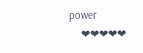power
    ❤❤❤❤❤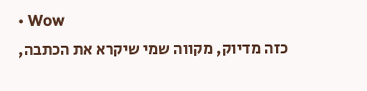• Wow
    כזה מדיוק, מקווה שמי שיקרא את הכתבה,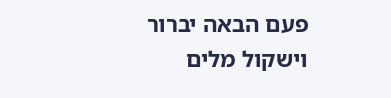פעם הבאה יברור וישקול מלים